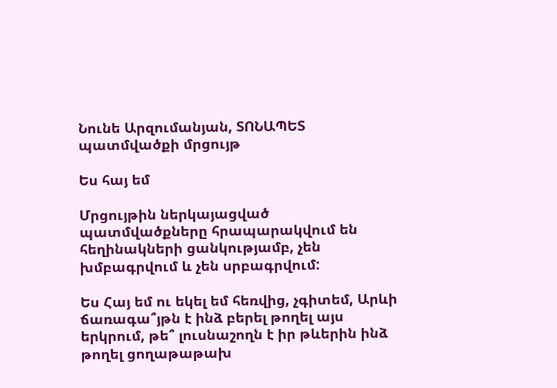Նունե Արզումանյան, ՏՈՆԱՊԵՏ պատմվածքի մրցույթ

Ես հայ եմ

Մրցույթին ներկայացված պատմվածքները հրապարակվում են հեղինակների ցանկությամբ, չեն խմբագրվում և չեն սրբագրվում:

Ես Հայ եմ ու եկել եմ հեռվից, չգիտեմ, Արևի ճառագա՞յթն է ինձ բերել թողել այս երկրում, թե՞ լուսնաշողն է իր թևերին ինձ թողել ցողաթաթախ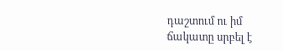դաշտում ու իմ ճակատը սրբել է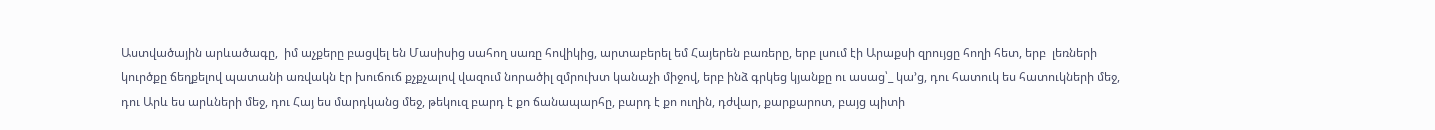Աստվածային արևածագը,  իմ աչքերը բացվել են Մասիսից սահող սառը հովիկից, արտաբերել եմ Հայերեն բառերը, երբ լսում էի Արաքսի զրույցը հողի հետ, երբ  լեռների կուրծքը ճեղքելով պատանի առվակն էր խուճուճ քչքչալով վազում նորածիլ զմրուխտ կանաչի միջով, երբ ինձ գրկեց կյանքը ու ասաց՝_ կա’ց, դու հատուկ ես հատուկների մեջ, դու Արև ես արևների մեջ, դու Հայ ես մարդկանց մեջ, թեկուզ բարդ է քո ճանապարհը, բարդ է քո ուղին, դժվար, քարքարոտ, բայց պիտի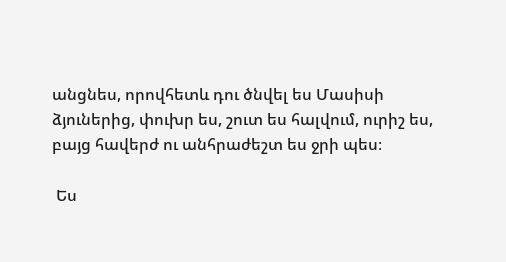անցնես, որովհետև դու ծնվել ես Մասիսի ձյուներից, փուխր ես, շուտ ես հալվում, ուրիշ ես, բայց հավերժ ու անհրաժեշտ ես ջրի պես։

 Ես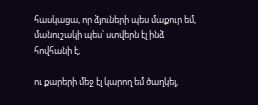հասկացա, որ ձյուների պես մաքուր եմ, մանուշակի պես՝ ստվերն էլ ինձ հովհանի է,

ու քարերի մեջ էլ կարող եմ ծաղկել,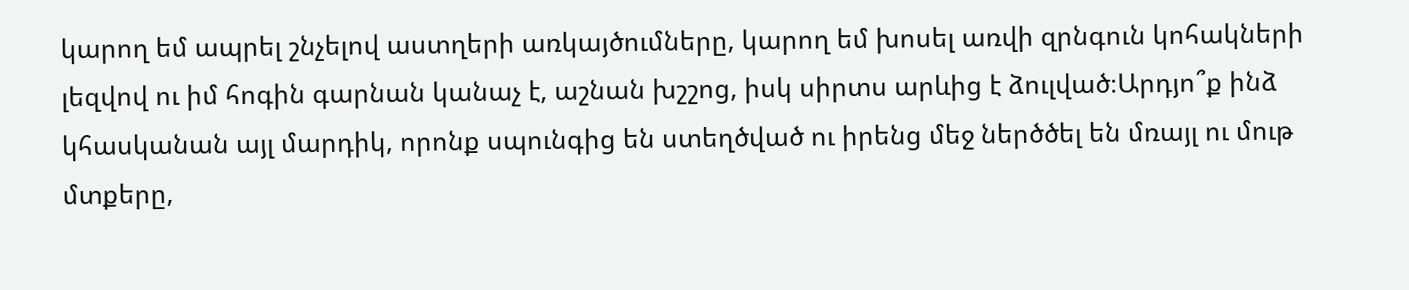կարող եմ ապրել շնչելով աստղերի առկայծումները, կարող եմ խոսել առվի զրնգուն կոհակների լեզվով ու իմ հոգին գարնան կանաչ է, աշնան խշշոց, իսկ սիրտս արևից է ձուլված։Արդյո՞ք ինձ կհասկանան այլ մարդիկ, որոնք սպունգից են ստեղծված ու իրենց մեջ ներծծել են մռայլ ու մութ մտքերը,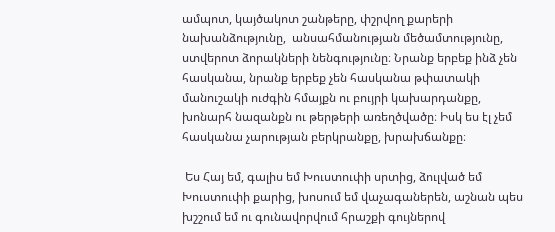ամպոտ, կայծակոտ շանթերը, փշրվող քարերի նախանձությունը,  անսահմանության մեծամտությունը,  ստվերոտ ձորակների նենգությունը։ Նրանք երբեք ինձ չեն հասկանա, նրանք երբեք չեն հասկանա թփատակի մանուշակի ուժգին հմայքն ու բույրի կախարդանքը, խոնարհ նազանքն ու թերթերի առեղծվածը։ Իսկ ես էլ չեմ հասկանա չարության բերկրանքը, խրախճանքը։

 Ես Հայ եմ, գալիս եմ Խուստուփի սրտից, ձուլված եմ Խուստուփի քարից, խոսում եմ վաչագաներեն, աշնան պես խշշում եմ ու գունավորվում հրաշքի գույներով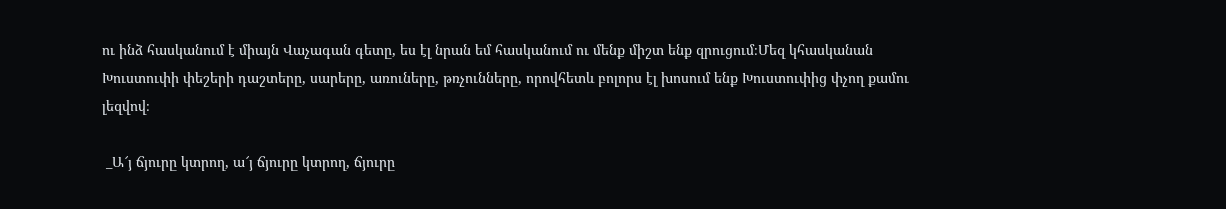ու ինձ հասկանում է միայն Վաչագան գետը, ես էլ նրան եմ հասկանում ու մենք միշտ ենք զրուցում։Մեզ կհասկանան Խուստուփի փեշերի դաշտերը, սարերը, առուները, թռչունները, որովհետև բոլորս էլ խոսում ենք Խուստուփից փչող քամու լեզվով։

 _Ա՜յ ճյուրը կտրող, ա՜յ ճյուրը կտրող, ճյուրը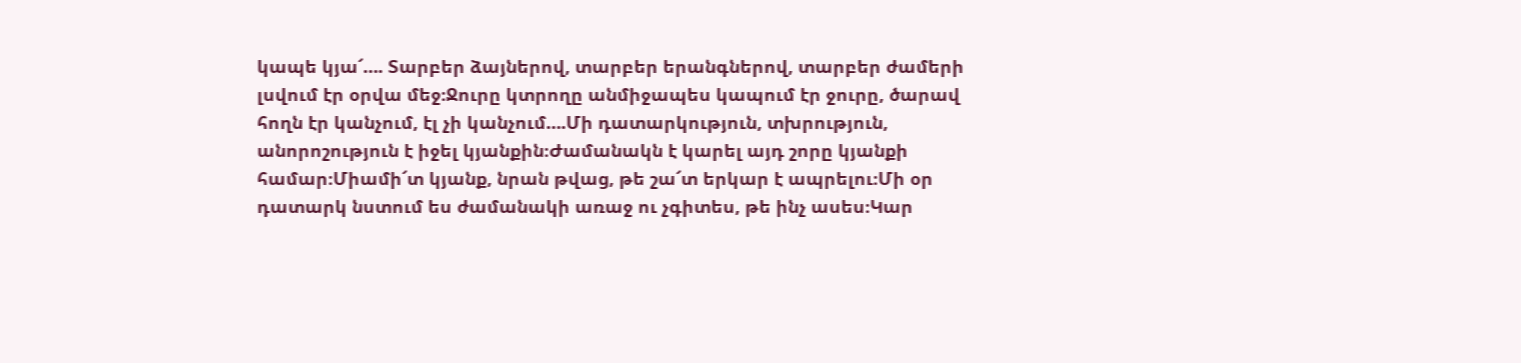կապե կյա՜…. Տարբեր ձայներով, տարբեր երանգներով, տարբեր ժամերի լսվում էր օրվա մեջ։Ջուրը կտրողը անմիջապես կապում էր ջուրը, ծարավ հողն էր կանչում, էլ չի կանչում….Մի դատարկություն, տխրություն, անորոշություն է իջել կյանքին։Ժամանակն է կարել այդ շորը կյանքի համար։Միամի՜տ կյանք, նրան թվաց, թե շա՜տ երկար է ապրելու։Մի օր դատարկ նստում ես ժամանակի առաջ ու չգիտես, թե ինչ ասես։Կար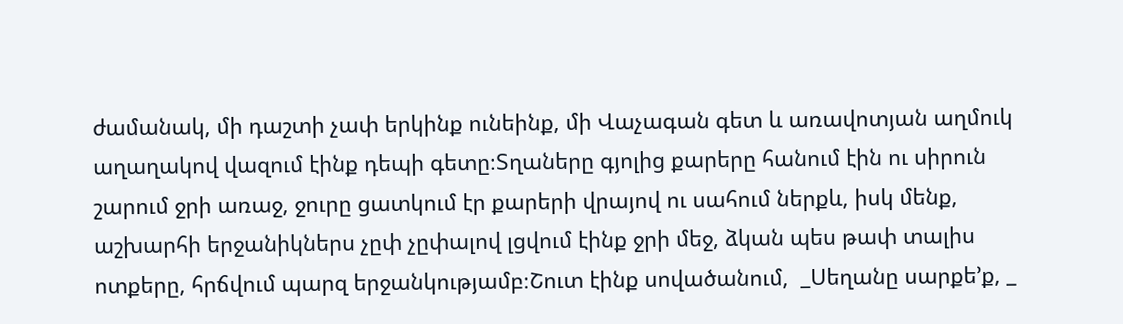ժամանակ, մի դաշտի չափ երկինք ունեինք, մի Վաչագան գետ և առավոտյան աղմուկ աղաղակով վազում էինք դեպի գետը։Տղաները գյոլից քարերը հանում էին ու սիրուն շարում ջրի առաջ, ջուրը ցատկում էր քարերի վրայով ու սահում ներքև, իսկ մենք, աշխարհի երջանիկներս չըփ չըփալով լցվում էինք ջրի մեջ, ձկան պես թափ տալիս ոտքերը, հրճվում պարզ երջանկությամբ։Շուտ էինք սովածանում,  _Սեղանը սարքե’ք, _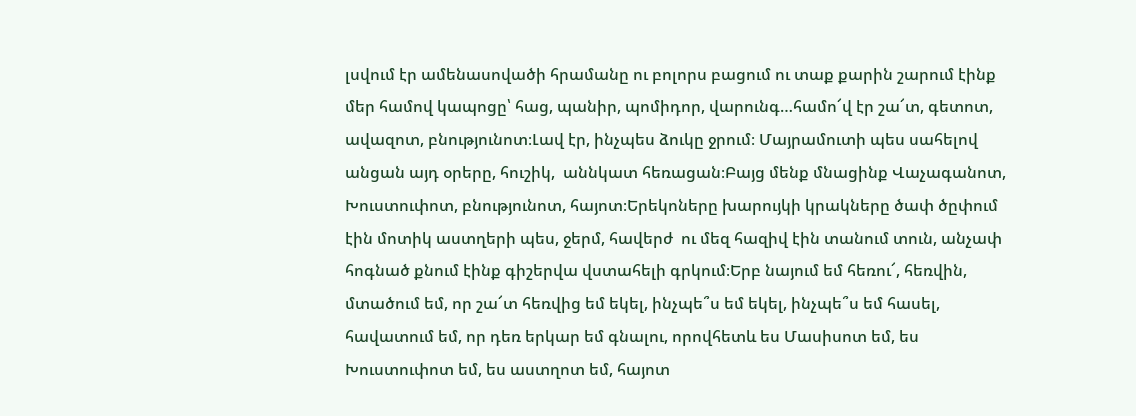լսվում էր ամենասովածի հրամանը ու բոլորս բացում ու տաք քարին շարում էինք մեր համով կապոցը՝ հաց, պանիր, պոմիդոր, վարունգ…համո՜վ էր շա՜տ, գետոտ, ավազոտ, բնությունոտ։Լավ էր, ինչպես ձուկը ջրում։ Մայրամուտի պես սահելով անցան այդ օրերը, հուշիկ,  աննկատ հեռացան։Բայց մենք մնացինք Վաչագանոտ, Խուստուփոտ, բնությունոտ, հայոտ։Երեկոները խարույկի կրակները ծափ ծըփում էին մոտիկ աստղերի պես, ջերմ, հավերժ  ու մեզ հազիվ էին տանում տուն, անչափ հոգնած քնում էինք գիշերվա վստահելի գրկում։Երբ նայում եմ հեռու՜, հեռվին, մտածում եմ, որ շա՜տ հեռվից եմ եկել, ինչպե՞ս եմ եկել, ինչպե՞ս եմ հասել, հավատում եմ, որ դեռ երկար եմ գնալու, որովհետև ես Մասիսոտ եմ, ես Խուստուփոտ եմ, ես աստղոտ եմ, հայոտ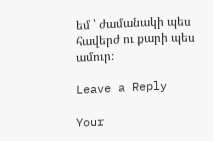եմ ՝ ժամանակի պես հավերժ ու քարի պես ամուր։

Leave a Reply

Your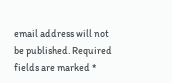email address will not be published. Required fields are marked *